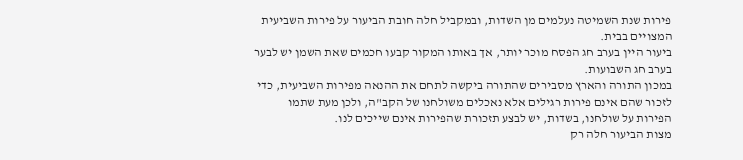פירות שנת השמיטה נעלמים מן השדות, ובמקביל חלה חובת הביעור על פירות השביעית המצויים בבית.
ביעור היין בערב חג הפסח מוכר יותר, אך באותו המקור קבעו חכמים שאת השמן יש לבער בערב חג השבועות.
במכון התורה והארץ מסבירים שהתורה ביקשה לתחם את ההנאה מפירות השביעית, כדי לזכור שהם אינם פירות רגילים אלא נאכלים משולחנו של הקב"ה, ולכן מעת שתמו הפירות על שולחנו, בשדות, יש לבצע תזכורת שהפירות אינם שייכים לנו.
מצות הביעור חלה רק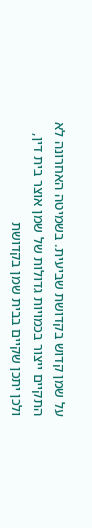על שמן קדוש בקדושת שביעית. בשמיטה האחרונה לא התקיים ייצור בכמויות גדולות של שמן אוצר בית דין, ולכן יתכן שקיים בבית שמן בקדושת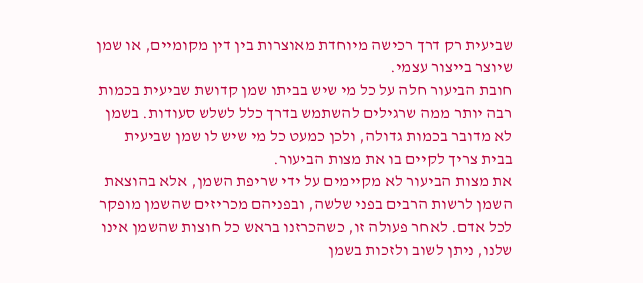שביעית רק דרך רכישה מיוחדת מאוצרות בין דין מקומיים, או שמן שיוצר בייצור עצמי.
חובת הביעור חלה על כל מי שיש בביתו שמן קדושת שביעית בכמות רבה יותר ממה שרגילים להשתמש בדרך כלל לשלש סעודות. בשמן לא מדובר בכמות גדולה, ולכן כמעט כל מי שיש לו שמן שביעית בבית צריך לקיים בו את מצות הביעור.
את מצות הביעור לא מקיימים על ידי שריפת השמן, אלא בהוצאת השמן לרשות הרבים בפני שלשה, ובפניהם מכריזים שהשמן מופקר לכל אדם. לאחר פעולה זו, כשהכרזנו בראש כל חוצות שהשמן אינו שלנו, ניתן לשוב ולזכות בשמן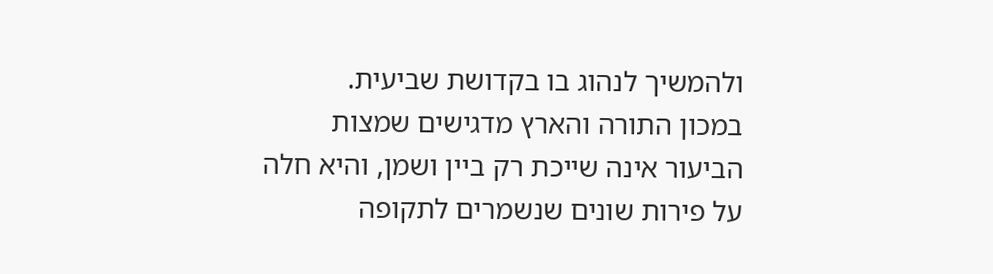ולהמשיך לנהוג בו בקדושת שביעית.
במכון התורה והארץ מדגישים שמצות הביעור אינה שייכת רק ביין ושמן, והיא חלה על פירות שונים שנשמרים לתקופה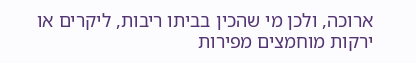ארוכה, ולכן מי שהכין בביתו ריבות, ליקרים או ירקות מוחמצים מפירות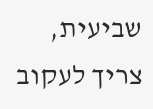שביעית, צריך לעקוב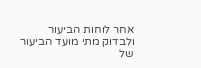אחר לוחות הביעור ולבדוק מתי מועד הביעור של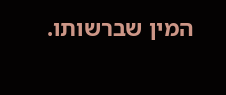המין שברשותו.